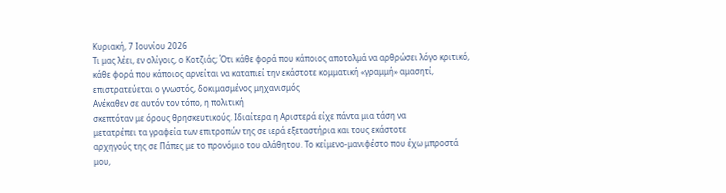Κυριακή, 7 Ιουνίου 2026
Τι μας λέει, εν ολίγοις, ο Κοτζιάς; Ότι κάθε φορά που κάποιος αποτολμά να αρθρώσει λόγο κριτικό, κάθε φορά που κάποιος αρνείται να καταπιεί την εκάστοτε κομματική «γραμμή» αμασητί, επιστρατεύεται ο γνωστός, δοκιμασμένος μηχανισμός
Ανέκαθεν σε αυτόν τον τόπο, η πολιτική
σκεπτόταν με όρους θρησκευτικούς. Ιδιαίτερα η Αριστερά είχε πάντα μια τάση να
μετατρέπει τα γραφεία των επιτροπών της σε ιερά εξεταστήρια και τους εκάστοτε
αρχηγούς της σε Πάπες με το προνόμιο του αλάθητου. Το κείμενο-μανιφέστο που έχω μπροστά μου,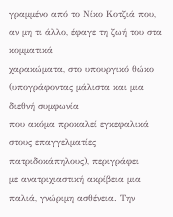γραμμένο από το Νίκο Κοτζιά που, αν μη τι άλλο, έφαγε τη ζωή του στα κομματικά
χαρακώματα, στο υπουργικό θώκο (υπογράφοντας μάλιστα και μια διεθνή συμφωνία
που ακόμα προκαλεί εγκεφαλικά στους επαγγελματίες πατριδοκάπηλους), περιγράφει
με ανατριχιαστική ακρίβεια μια παλιά, γνώριμη ασθένεια. Την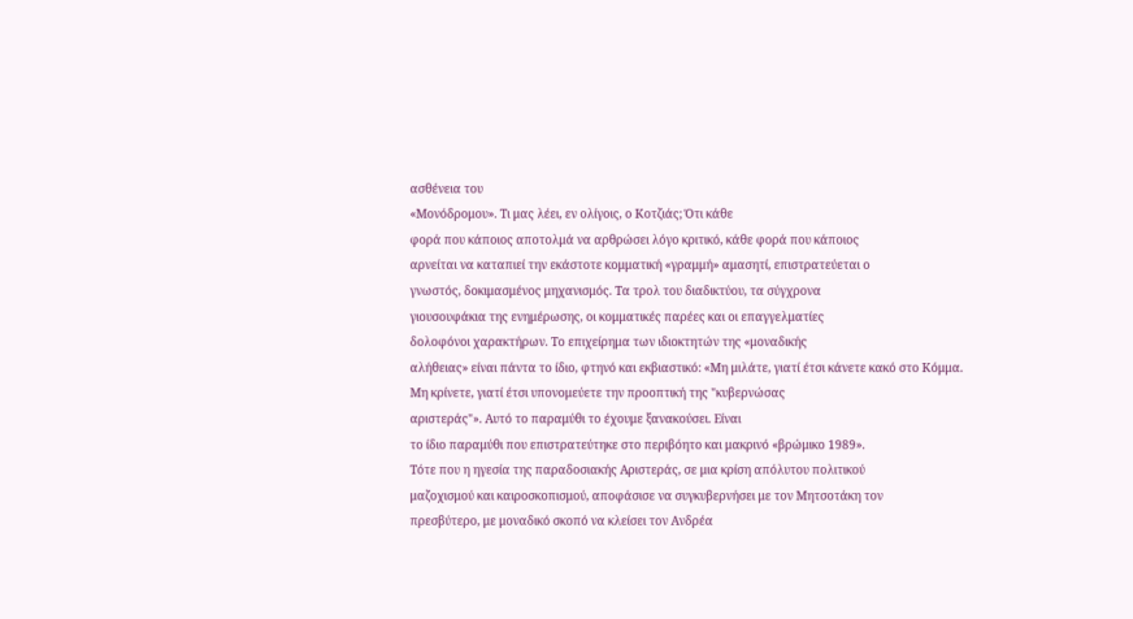ασθένεια του
«Μονόδρομου». Τι μας λέει, εν ολίγοις, ο Κοτζιάς; Ότι κάθε
φορά που κάποιος αποτολμά να αρθρώσει λόγο κριτικό, κάθε φορά που κάποιος
αρνείται να καταπιεί την εκάστοτε κομματική «γραμμή» αμασητί, επιστρατεύεται ο
γνωστός, δοκιμασμένος μηχανισμός. Τα τρολ του διαδικτύου, τα σύγχρονα
γιουσουφάκια της ενημέρωσης, οι κομματικές παρέες και οι επαγγελματίες
δολοφόνοι χαρακτήρων. Το επιχείρημα των ιδιοκτητών της «μοναδικής
αλήθειας» είναι πάντα το ίδιο, φτηνό και εκβιαστικό: «Μη μιλάτε, γιατί έτσι κάνετε κακό στο Κόμμα.
Μη κρίνετε, γιατί έτσι υπονομεύετε την προοπτική της "κυβερνώσας
αριστεράς"». Αυτό το παραμύθι το έχουμε ξανακούσει. Είναι
το ίδιο παραμύθι που επιστρατεύτηκε στο περιβόητο και μακρινό «βρώμικο 1989».
Τότε που η ηγεσία της παραδοσιακής Αριστεράς, σε μια κρίση απόλυτου πολιτικού
μαζοχισμού και καιροσκοπισμού, αποφάσισε να συγκυβερνήσει με τον Μητσοτάκη τον
πρεσβύτερο, με μοναδικό σκοπό να κλείσει τον Ανδρέα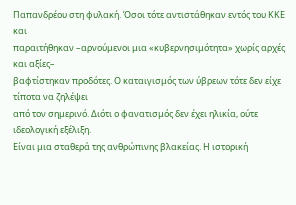Παπανδρέου στη φυλακή. Όσοι τότε αντιστάθηκαν εντός του ΚΚΕ και
παραιτήθηκαν –αρνούμενοι μια «κυβερνησιμότητα» χωρίς αρχές και αξίες–
βαφτίστηκαν προδότες. Ο καταιγισμός των ύβρεων τότε δεν είχε τίποτα να ζηλέψει
από τον σημερινό. Διότι ο φανατισμός δεν έχει ηλικία, ούτε ιδεολογική εξέλιξη.
Είναι μια σταθερά της ανθρώπινης βλακείας. Η ιστορική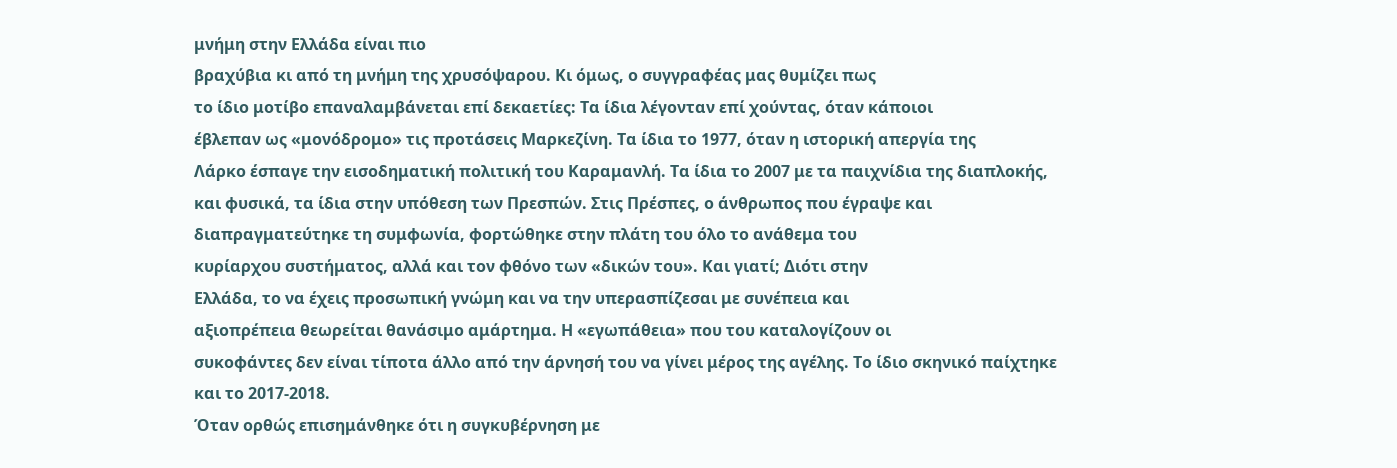μνήμη στην Ελλάδα είναι πιο
βραχύβια κι από τη μνήμη της χρυσόψαρου. Κι όμως, ο συγγραφέας μας θυμίζει πως
το ίδιο μοτίβο επαναλαμβάνεται επί δεκαετίες: Τα ίδια λέγονταν επί χούντας, όταν κάποιοι
έβλεπαν ως «μονόδρομο» τις προτάσεις Μαρκεζίνη. Τα ίδια το 1977, όταν η ιστορική απεργία της
Λάρκο έσπαγε την εισοδηματική πολιτική του Καραμανλή. Τα ίδια το 2007 με τα παιχνίδια της διαπλοκής,
και φυσικά, τα ίδια στην υπόθεση των Πρεσπών. Στις Πρέσπες, ο άνθρωπος που έγραψε και
διαπραγματεύτηκε τη συμφωνία, φορτώθηκε στην πλάτη του όλο το ανάθεμα του
κυρίαρχου συστήματος, αλλά και τον φθόνο των «δικών του». Και γιατί; Διότι στην
Ελλάδα, το να έχεις προσωπική γνώμη και να την υπερασπίζεσαι με συνέπεια και
αξιοπρέπεια θεωρείται θανάσιμο αμάρτημα. Η «εγωπάθεια» που του καταλογίζουν οι
συκοφάντες δεν είναι τίποτα άλλο από την άρνησή του να γίνει μέρος της αγέλης. Το ίδιο σκηνικό παίχτηκε και το 2017-2018.
Όταν ορθώς επισημάνθηκε ότι η συγκυβέρνηση με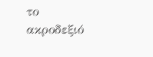το ακροδεξιό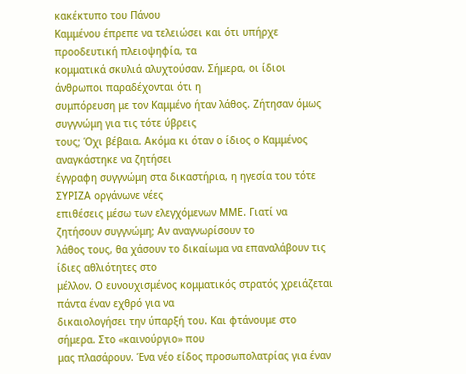κακέκτυπο του Πάνου
Καμμένου έπρεπε να τελειώσει και ότι υπήρχε προοδευτική πλειοψηφία, τα
κομματικά σκυλιά αλυχτούσαν. Σήμερα, οι ίδιοι άνθρωποι παραδέχονται ότι η
συμπόρευση με τον Καμμένο ήταν λάθος. Ζήτησαν όμως συγγνώμη για τις τότε ύβρεις
τους; Όχι βέβαια. Ακόμα κι όταν ο ίδιος ο Καμμένος αναγκάστηκε να ζητήσει
έγγραφη συγγνώμη στα δικαστήρια, η ηγεσία του τότε ΣΥΡΙΖΑ οργάνωνε νέες
επιθέσεις μέσω των ελεγχόμενων ΜΜΕ. Γιατί να ζητήσουν συγγνώμη; Αν αναγνωρίσουν το
λάθος τους, θα χάσουν το δικαίωμα να επαναλάβουν τις ίδιες αθλιότητες στο
μέλλον. Ο ευνουχισμένος κομματικός στρατός χρειάζεται πάντα έναν εχθρό για να
δικαιολογήσει την ύπαρξή του. Και φτάνουμε στο σήμερα. Στο «καινούργιο» που
μας πλασάρουν. Ένα νέο είδος προσωπολατρίας για έναν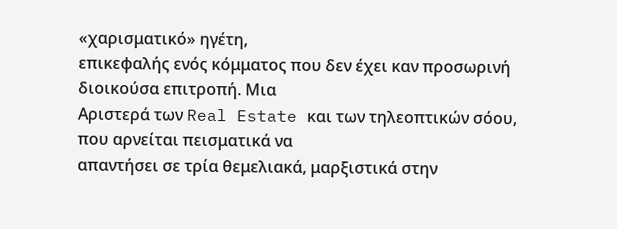«χαρισματικό» ηγέτη,
επικεφαλής ενός κόμματος που δεν έχει καν προσωρινή διοικούσα επιτροπή. Μια
Αριστερά των Real Estate και των τηλεοπτικών σόου, που αρνείται πεισματικά να
απαντήσει σε τρία θεμελιακά, μαρξιστικά στην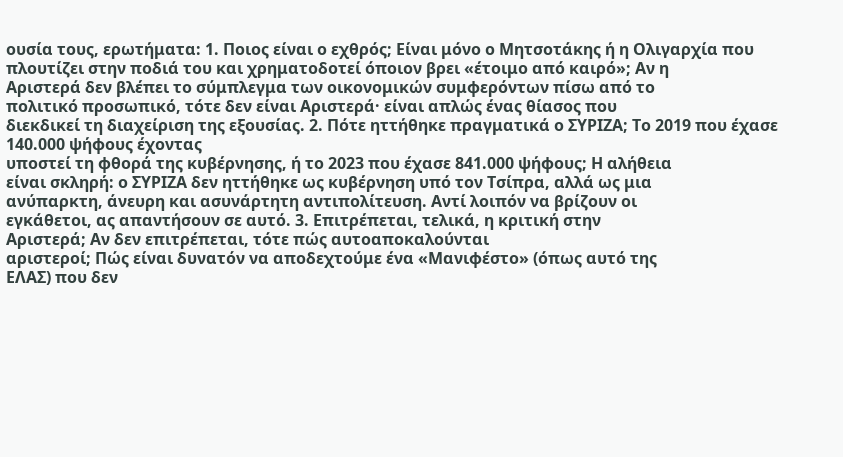ουσία τους, ερωτήματα: 1. Ποιος είναι ο εχθρός; Είναι μόνο ο Μητσοτάκης ή η Ολιγαρχία που
πλουτίζει στην ποδιά του και χρηματοδοτεί όποιον βρει «έτοιμο από καιρό»; Αν η
Αριστερά δεν βλέπει το σύμπλεγμα των οικονομικών συμφερόντων πίσω από το
πολιτικό προσωπικό, τότε δεν είναι Αριστερά· είναι απλώς ένας θίασος που
διεκδικεί τη διαχείριση της εξουσίας. 2. Πότε ηττήθηκε πραγματικά ο ΣΥΡΙΖΑ; Το 2019 που έχασε 140.000 ψήφους έχοντας
υποστεί τη φθορά της κυβέρνησης, ή το 2023 που έχασε 841.000 ψήφους; Η αλήθεια
είναι σκληρή: ο ΣΥΡΙΖΑ δεν ηττήθηκε ως κυβέρνηση υπό τον Τσίπρα, αλλά ως μια
ανύπαρκτη, άνευρη και ασυνάρτητη αντιπολίτευση. Αντί λοιπόν να βρίζουν οι
εγκάθετοι, ας απαντήσουν σε αυτό. 3. Επιτρέπεται, τελικά, η κριτική στην
Αριστερά; Αν δεν επιτρέπεται, τότε πώς αυτοαποκαλούνται
αριστεροί; Πώς είναι δυνατόν να αποδεχτούμε ένα «Μανιφέστο» (όπως αυτό της
ΕΛΑΣ) που δεν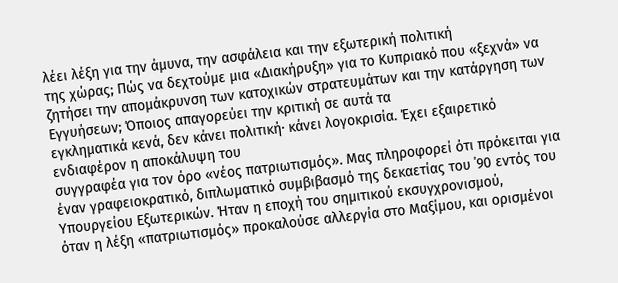λέει λέξη για την άμυνα, την ασφάλεια και την εξωτερική πολιτική
της χώρας; Πώς να δεχτούμε μια «Διακήρυξη» για το Κυπριακό που «ξεχνά» να
ζητήσει την απομάκρυνση των κατοχικών στρατευμάτων και την κατάργηση των
Εγγυήσεων; Όποιος απαγορεύει την κριτική σε αυτά τα
εγκληματικά κενά, δεν κάνει πολιτική· κάνει λογοκρισία. Έχει εξαιρετικό ενδιαφέρον η αποκάλυψη του
συγγραφέα για τον όρο «νέος πατριωτισμός». Μας πληροφορεί ότι πρόκειται για
έναν γραφειοκρατικό, διπλωματικό συμβιβασμό της δεκαετίας του ΄90 εντός του
Υπουργείου Εξωτερικών. Ήταν η εποχή του σημιτικού εκσυγχρονισμού,
όταν η λέξη «πατριωτισμός» προκαλούσε αλλεργία στο Μαξίμου, και ορισμένοι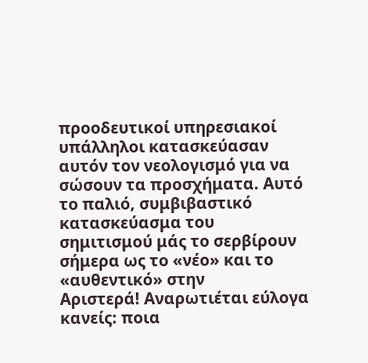προοδευτικοί υπηρεσιακοί υπάλληλοι κατασκεύασαν αυτόν τον νεολογισμό για να
σώσουν τα προσχήματα. Αυτό το παλιό, συμβιβαστικό κατασκεύασμα του
σημιτισμού μάς το σερβίρουν σήμερα ως το «νέο» και το «αυθεντικό» στην
Αριστερά! Αναρωτιέται εύλογα κανείς: ποια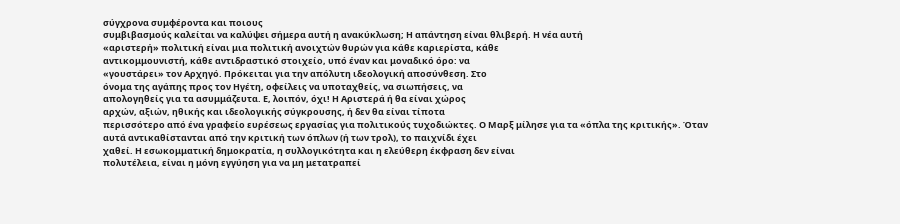σύγχρονα συμφέροντα και ποιους
συμβιβασμούς καλείται να καλύψει σήμερα αυτή η ανακύκλωση; Η απάντηση είναι θλιβερή. Η νέα αυτή
«αριστερή» πολιτική είναι μια πολιτική ανοιχτών θυρών για κάθε καριερίστα, κάθε
αντικομμουνιστή, κάθε αντιδραστικό στοιχείο, υπό έναν και μοναδικό όρο: να
«γουστάρει» τον Αρχηγό. Πρόκειται για την απόλυτη ιδεολογική αποσύνθεση. Στο
όνομα της αγάπης προς τον Ηγέτη, οφείλεις να υποταχθείς, να σιωπήσεις, να
απολογηθείς για τα ασυμμάζευτα. Ε, λοιπόν, όχι! Η Αριστερά ή θα είναι χώρος
αρχών, αξιών, ηθικής και ιδεολογικής σύγκρουσης, ή δεν θα είναι τίποτα
περισσότερο από ένα γραφείο ευρέσεως εργασίας για πολιτικούς τυχοδιώκτες. Ο Μαρξ μίλησε για τα «όπλα της κριτικής». Όταν
αυτά αντικαθίστανται από την κριτική των όπλων (ή των τρολ), το παιχνίδι έχει
χαθεί. Η εσωκομματική δημοκρατία, η συλλογικότητα και η ελεύθερη έκφραση δεν είναι
πολυτέλεια, είναι η μόνη εγγύηση για να μη μετατραπεί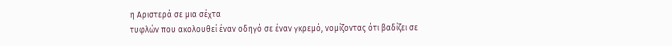η Αριστερά σε μια σέχτα
τυφλών που ακολουθεί έναν οδηγό σε έναν γκρεμό, νομίζοντας ότι βαδίζει σε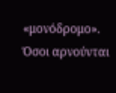«μονόδρομο». Όσοι αρνούνται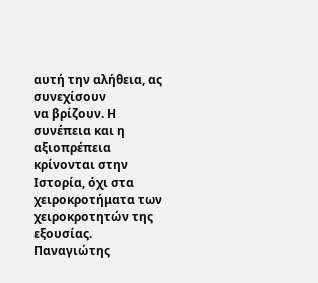αυτή την αλήθεια, ας συνεχίσουν
να βρίζουν. Η συνέπεια και η αξιοπρέπεια κρίνονται στην Ιστορία, όχι στα
χειροκροτήματα των χειροκροτητών της εξουσίας. Παναγιώτης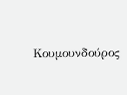Κουμουνδούρος